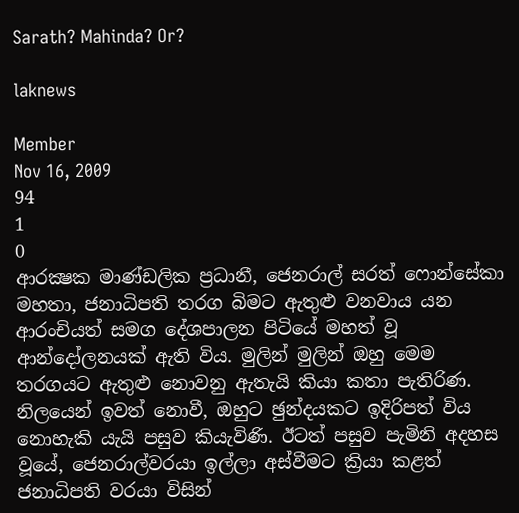Sarath? Mahinda? Or?

laknews

Member
Nov 16, 2009
94
1
0
ආරක්‍ෂක මාණ්ඩලික ප්‍රධානී, ජෙනරාල් සරත් ෆොන්සේකා මහතා, ජනාධිපති තරග බිමට ඇතුළු වනවාය යන ආරංචියත් සමග දේශපාලන පිටියේ මහත් වූ ආන්දෝලනයක් ඇති විය. මුලින් මුලින් ඔහු මෙම තරගයට ඇතුළු නොවනු ඇතැයි කියා කතා පැතිරිණ. නිලයෙන් ඉවත් නොවී, ඔහුට ඡුන්දයකට ඉදිරිපත් විය නොහැකි යැයි පසුව කියැවිණි. ඊටත් පසුව පැමිනි අදහස වූයේ, ජෙනරාල්වරයා ඉල්ලා අස්වීමට ක්‍රියා කළත් ජනාධිපති වරයා විසින්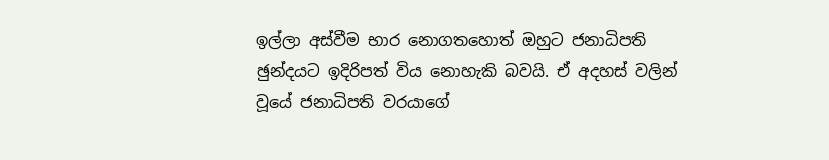ඉල්ලා අස්වීම භාර නොගතහොත් ඔහුට ජනාධිපති ඡුන්දයට ඉදිරිපත් විය නොහැකි බවයි. ඒ අදහස් වලින් වූයේ ජනාධිපති වරයාගේ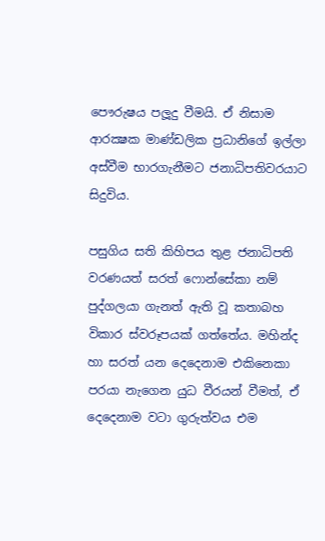පෞරුෂය පලූදු වීමයි. ඒ නිසාම ආරක්‍ෂක මාණ්ඩලික ප්‍රධානිගේ ඉල්ලා අස්වීම භාරගැනීමට ජනාධිපතිවරයාට සිදුවිය.

පසුගිය සති කිහිපය තුළ ජනාධිපති වරණයත් සරත් ෆොන්සේකා නම් පුද්ගලයා ගැනත් ඇති වූ කතාබහ විකාර ස්වරූපයක් ගත්තේය. මහින්ද හා සරත් යන දෙදෙනාම එකිනෙකා පරයා නැගෙන යුධ වීරයන් වීමත්, ඒ දෙදෙනාම වටා ගුරුත්වය එම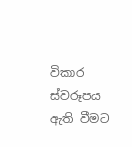විකාර ස්වරූපය ඇති වීමට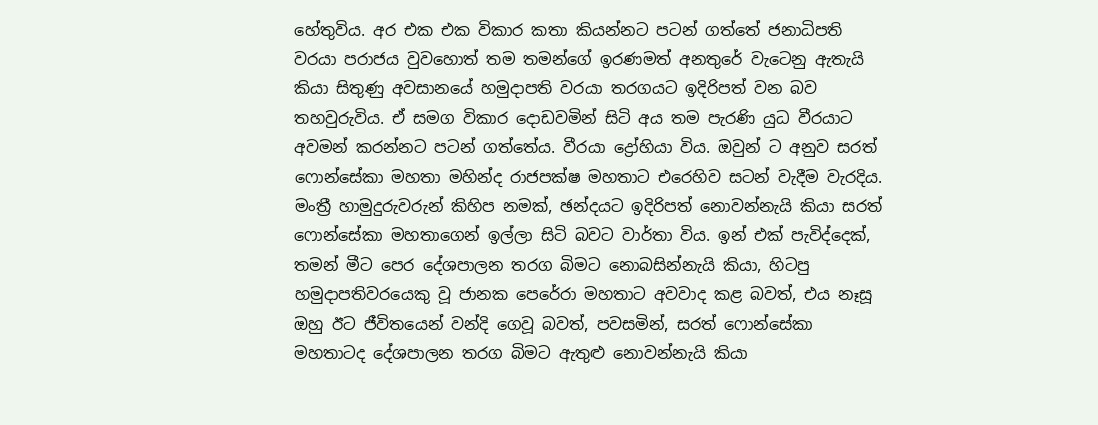හේතුවිය. අර එක එක විකාර කතා කියන්නට පටන් ගත්තේ ජනාධිපති වරයා පරාජය වුවහොත් තම තමන්ගේ ඉරණමත් අනතුරේ වැටෙනු ඇතැයි කියා සිතුණු අවසානයේ හමුදාපති වරයා තරගයට ඉදිරිපත් වන බව තහවුරුවිය. ඒ සමග විකාර දොඩවමින් සිටි අය තම පැරණි යුධ වීරයාට අවමන් කරන්නට පටන් ගත්තේය. වීරයා ද්‍රෝහියා විය. ඔවුන් ට අනුව සරත් ෆොන්සේකා මහතා මහින්ද රාජපක්ෂ මහතාට එරෙහිව සටන් වැදීම වැරදිය. මංත්‍රී හාමුදුරුවරුන් කිහිප නමක්, ඡන්දයට ඉදිරිපත් නොවන්නැයි කියා සරත් ෆොන්සේකා මහතාගෙන් ඉල්ලා සිටි බවට වාර්තා විය. ඉන් එක් පැවිද්දෙක්, තමන් මීට පෙර දේශපාලන තරග බිමට නොබසින්නැයි කියා, හිටපු හමුදාපතිවරයෙකු වූ ජානක පෙරේරා මහතාට අවවාද කළ බවත්, එය නෑසූ ඔහු ඊට ජීවිතයෙන් වන්දි ගෙවූ බවත්, පවසමින්, සරත් ෆොන්සේකා මහතාටද දේශපාලන තරග බිමට ඇතුළු නොවන්නැයි කියා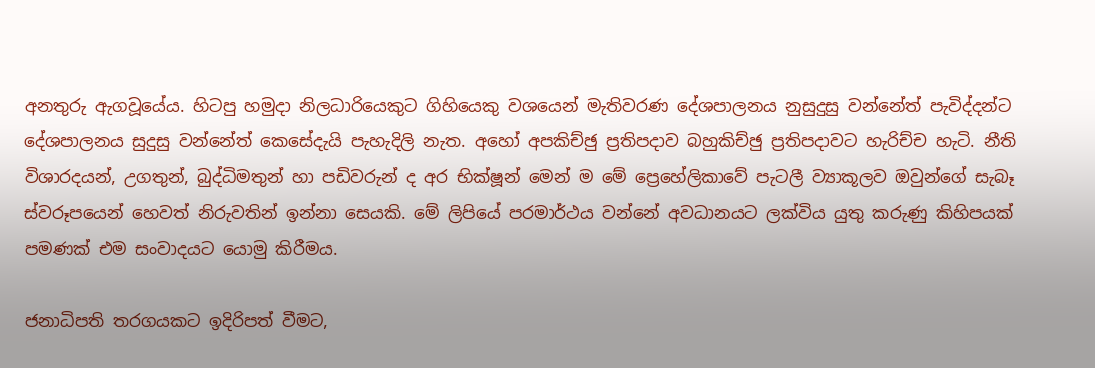අනතුරු ඇගවූයේය. හිටපු හමුදා නිලධාරියෙකුට ගිහියෙකු වශයෙන් මැතිවරණ දේශපාලනය නුසුදුසු වන්නේත් පැවිද්දන්ට දේශපාලනය සුදුසු වන්නේත් කෙසේදැයි පැහැදිලි නැත. අහෝ අපකිච්ඡු ප්‍රතිපදාව බහුකිච්ඡු ප්‍රතිපදාවට හැරිච්ච හැටි. නීති විශාරදයන්, උගතුන්, බුද්ධිමතුන් හා පඩිවරුන් ද අර භික්ෂූන් මෙන් ම මේ ප්‍රෙහේලිකාවේ පැටලී ව්‍යාකූලව ඔවුන්ගේ සැබෑ ස්වරූපයෙන් හෙවත් නිරුවතින් ඉන්නා සෙයකි. මේ ලිපියේ පරමාර්ථය වන්නේ අවධානයට ලක්විය යුතු කරුණු කිහිපයක් පමණක් එම සංවාදයට යොමු කිරීමය.

ජනාධිපති තරගයකට ඉදිරිපත් වීමට,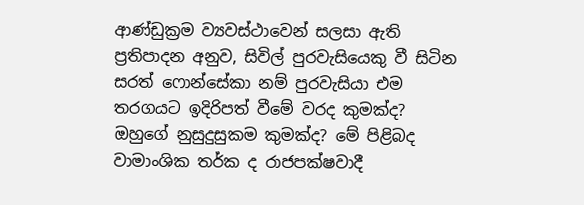ආණ්ඩුක්‍රම ව්‍යවස්ථාවෙන් සලසා ඇති ප්‍රතිපාදන අනුව, සිවිල් පුරවැසියෙකු වී සිටින සරත් ෆොන්සේකා නම් පුරවැසියා එම තරගයට ඉදිරිපත් වීමේ වරද කුමක්ද? ඔහුගේ නුසුදුසුකම කුමක්ද? මේ පිළිබද වාමාංශික තර්ක ද රාජපක්ෂවාදී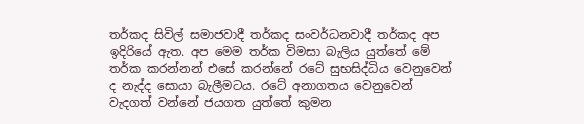තර්කද සිවිල් සමාජවාදී තර්කද සංවර්ධනවාදී තර්කද අප ඉදිරියේ ඇත. අප මෙම තර්ක විමසා බැලිය යුත්තේ මේ තර්ක කරන්නන් එසේ කරන්නේ රටේ සුභසිද්ධිය වෙනුවෙන් ද නැද්ද සොයා බැලීමටය. රටේ අනාගතය වෙනුවෙන් වැදගත් වන්නේ ජයගත යුත්තේ කුමන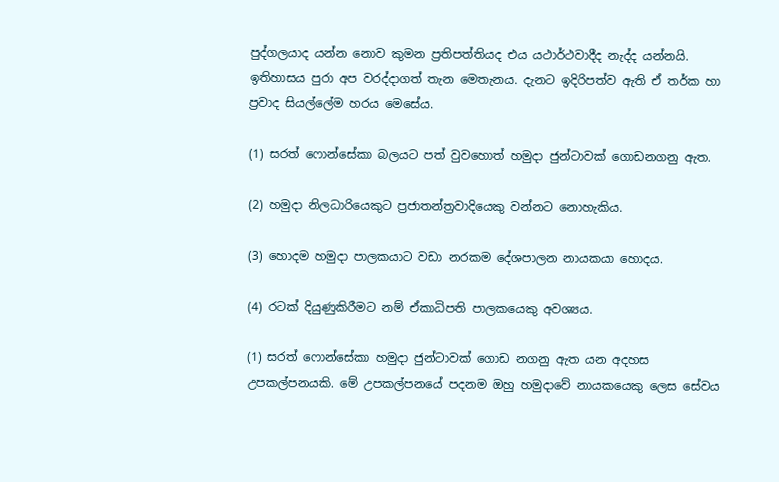පුද්ගලයාද යන්න නොව කුමන ප්‍රතිපත්තියද එය යථාර්ථවාදීද නැද්ද යන්නයි. ඉතිහාසය පුරා අප වරද්දාගත් තැන මෙතැනය. දැනට ඉදිරිපත්ව ඇති ඒ තර්ක හා ප්‍රවාද සියල්ලේම හරය මෙසේය.

(1) සරත් ෆොන්සේකා බලයට පත් වුවහොත් හමුදා ජුන්ටාවක් ගොඩනගනු ඇත.

(2) හමුදා නිලධාරියෙකුට ප්‍රජාතන්ත්‍රවාදියෙකු වන්නට නොහැකිය.

(3) හොදම හමුදා පාලකයාට වඩා නරකම දේශපාලන නායකයා හොදය.

(4) රටක් දියුණුකිරීමට නම් ඒකාධිපති පාලකයෙකු අවශ්‍යය.

(1) සරත් ෆොන්සේකා හමුදා ජුන්ටාවක් ගොඩ නගනු ඇත යන අදහස උපකල්පනයකි. මේ උපකල්පනයේ පදනම ඔහු හමුදාවේ නායකයෙකු ලෙස සේවය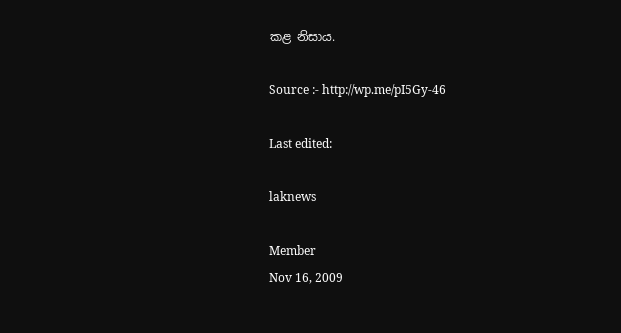කළ නිසාය.

Source :- http://wp.me/pI5Gy-46

Last edited:

laknews

Member
Nov 16, 2009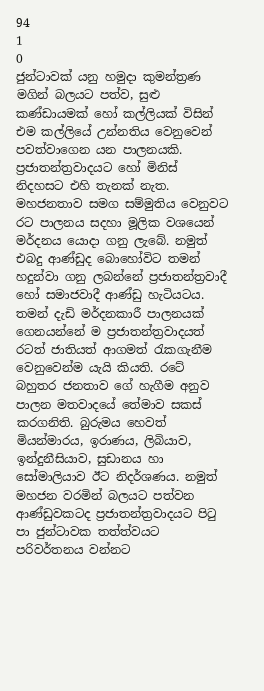94
1
0
ජුන්ටාවක් යනු හමුදා කුමන්ත්‍රණ මගින් බලයට පත්ව, සුළු කණ්ඩායමක් හෝ කල්ලියක් විසින් එම කල්ලියේ උන්නතිය වෙනුවෙන් පවත්වාගෙන යන පාලනයකි. ප්‍රජාතන්ත්‍රවාදයට හෝ මිනිස් නිදහසට එහි තැනක් නැත. මහජනතාව සමග සම්මුතිය වෙනුවට රට පාලනය සදහා මූලික වශයෙන් මර්දනය යොදා ගනු ලැබේ. නමුත් එබදු ආණ්ඩුද බොහෝවිට තමන් හදුන්වා ගනු ලබන්නේ ප්‍රජාතන්ත්‍රවාදී හෝ සමාජවාදී ආණ්ඩු හැටියටය. තමන් දැඩි මර්දනකාරී පාලනයක් ගෙනයන්නේ ම ප්‍රජාතන්ත්‍රවාදයත් රටත් ජාතියත් ආගමත් රැකගැනීම වෙනුවෙන්ම යැයි කියති. රටේ බහුතර ජනතාව ගේ හැගීම අනුව පාලන මතවාදයේ තේමාව සකස් කරගනිති. බුරුමය හෙවත් මියන්මාරය, ඉරාණය, ලිබියාව, ඉන්දුනීසියාව, සුඩානය හා සෝමාලියාව ඊට නිදර්ශණය. නමුත් මහජන වරමින් බලයට පත්වන ආණ්ඩුවකටද ප්‍රජාතන්ත්‍රවාදයට පිටු පා ජුන්ටාවක තත්ත්වයට පරිවර්තනය වන්නට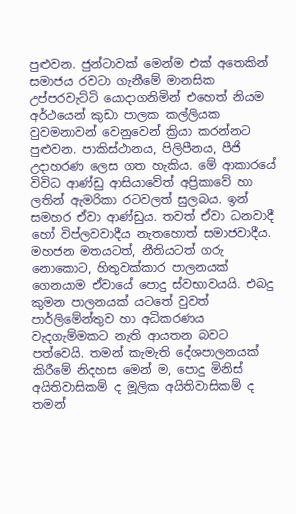පුළුවන. ජුන්ටාවක් මෙන්ම එක් අතෙකින් සමාජය රවටා ගැනීමේ මානසික උප්පරවැට්ටි යොදාගනිමින් එහෙත් නියම අර්ථයෙන් කුඩා පාලක කල්ලියක වුවමනාවන් වෙනුවෙන් ක්‍රියා කරන්නට පුළුවන. පාකිස්ථානය, පිලිපීනය, පීජි උදාහරණ ලෙස ගත හැකිය. මේ ආකාරයේ විවිධ ආණ්ඩු ආසියාවේත් අප්‍රිකාවේ හා ලතින් ඇමරිකා රටවලත් සුලබය. ඉන් සමහර ඒවා ආණ්ඩුය. තවත් ඒවා ධනවාදී හෝ විප්ලවවාදීය නැතහොත් සමාජවාදීය. මහජන මතයටත්, නීතියටත් ගරු නොකොට, හිතුවක්කාර පාලනයක් ගෙනයාම ඒවායේ පොදු ස්වභාවයයි. එබදු කුමන පාලනයක් යටතේ වුවත් පාර්ලිමේන්තුව හා අධිකරණය වැදගැම්මකට නැති ආයතන බවට පත්වෙයි. තමන් කැමැති දේශපාලනයක් කිරීමේ නිදහස මෙන් ම, පොදු මිනිස් අයිතිවාසිකම් ද මූලික අයිතිවාසිකම් ද තමන්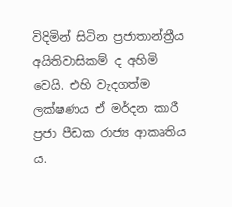විදිමින් සිටින ප්‍රජාතාන්ත්‍රීය අයිතිවාසිකම් ද අහිමි වෙයි. එහි වැදගත්ම ලක්ෂණය ඒ මර්දන කාරී ප්‍රජා පීඩක රාජ්‍ය ආකෘතිය ය.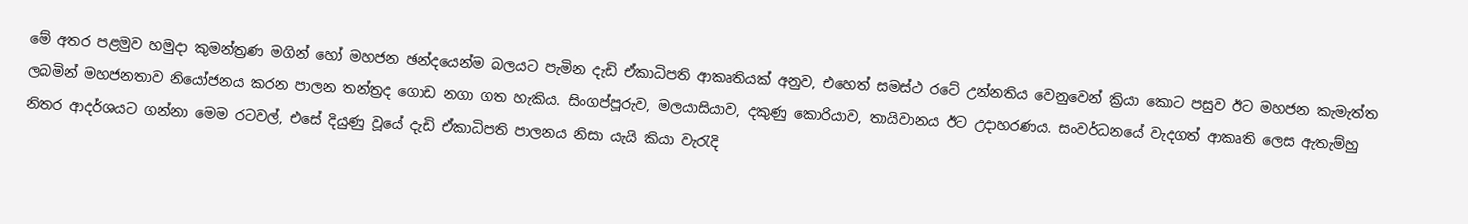මේ අතර පළමුව හමුදා කුමන්ත්‍රණ මගින් හෝ මහජන ඡන්දයෙන්ම බලයට පැමින දැඩි ඒකාධිපති ආකෘතියක් අනුව, එහෙත් සමස්ථ රටේ උන්නතිය වෙනුවෙන් ක්‍රියා කොට පසුව ඊට මහජන කැමැත්ත ලබමින් මහජනතාව නියෝජනය කරන පාලන තන්ත්‍රද ගොඩ නගා ගත හැකිය. සිංගප්පූරුව, මලයාසියාව, දකුණු කොරියාව, තායිවානය ඊට උදාහරණය. සංවර්ධනයේ වැදගත් ආකෘති ලෙස ඇතැම්හු නිතර ආදර්ශයට ගන්නා මෙම රටවල්, එසේ දියුණු වූයේ දැඩි ඒකාධිපති පාලනය නිසා යැයි කියා වැරැදි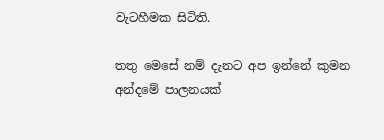වැටහීමක සිටිති.

තතු මෙසේ නම් දැනට අප ඉන්නේ කුමන අන්දමේ පාලනයක්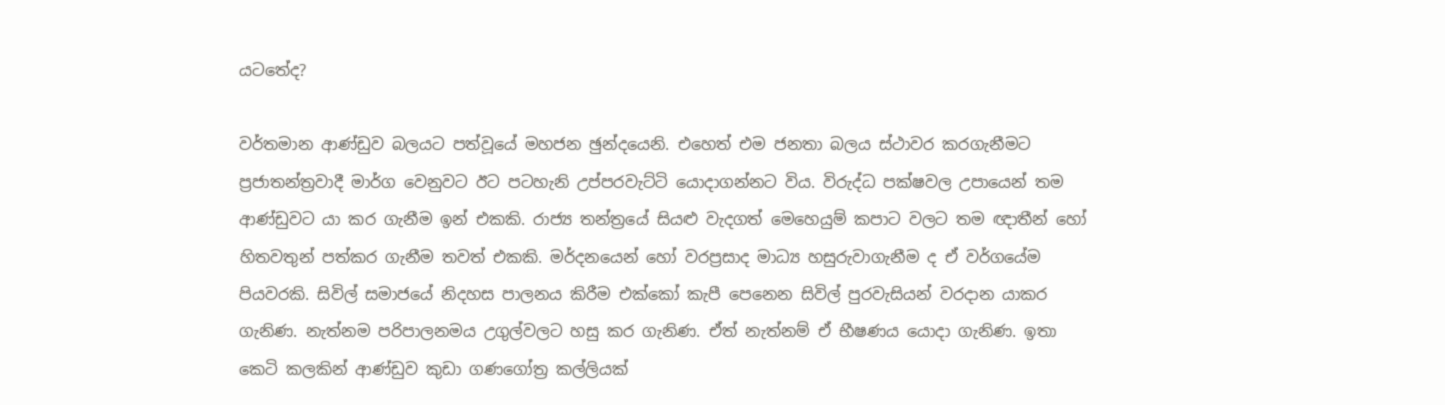යටතේද?

වර්තමාන ආණ්ඩුව බලයට පත්වූයේ මහජන ඡුන්දයෙනි. එහෙත් එම ජනතා බලය ස්ථාවර කරගැනීමට ප්‍රජාතන්ත්‍රවාදී මාර්ග වෙනුවට ඊට පටහැනි උප්පරවැට්ටි යොදාගන්නට විය. විරුද්ධ පක්ෂවල උපායෙන් තම ආණ්ඩුවට යා කර ගැනීම ඉන් එකකි. රාජ්‍ය තන්ත්‍රයේ සියළු වැදගත් මෙහෙයුම් කපාට වලට තම ඥාතීන් හෝ හිතවතුන් පත්කර ගැනීම තවත් එකකි. මර්දනයෙන් හෝ වරප්‍රසාද මාධ්‍ය හසුරුවාගැනීම ද ඒ වර්ගයේම පියවරකි. සිවිල් සමාජයේ නිදහස පාලනය කිරීම එක්කෝ කැපී පෙනෙන සිවිල් පුරවැසියන් වරදාන යාකර ගැනිණ. නැත්නම පරිපාලනමය උගුල්වලට හසු කර ගැනිණ. ඒත් නැත්නම් ඒ භීෂණය යොදා ගැනිණ. ඉතා කෙටි කලකින් ආණ්ඩුව කුඩා ගණගෝත්‍ර කල්ලියක්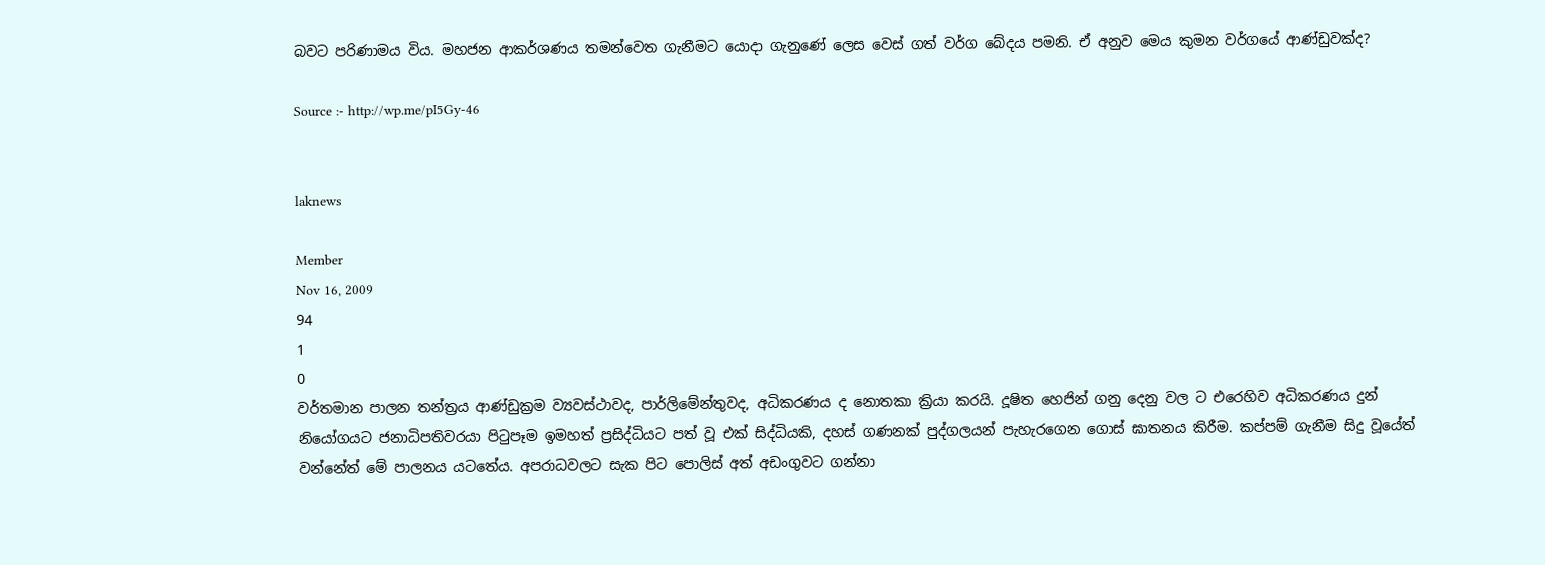බවට පරිණාමය විය. මහජන ආකර්ශණය තමන්වෙත ගැනීමට යොදා ගැනුණේ ලෙස වෙස් ගත් වර්ග බේදය පමනි. ඒ අනුව මෙය කුමන වර්ගයේ ආණ්ඩුවක්ද?

Source :- http://wp.me/pI5Gy-46


laknews

Member
Nov 16, 2009
94
1
0
වර්තමාන පාලන තන්ත්‍රය ආණ්ඩුක්‍රම ව්‍යවස්ථාවද, පාර්ලිමේන්තුවද, අධිකරණය ද නොතකා ක්‍රියා කරයි. දූෂිත හෙජින් ගනු දෙනු වල ට එරෙහිව අධිකරණය දුන් නියෝගයට ජනාධිපතිවරයා පිටුපෑම ඉමහත් ප්‍රසිද්ධියට පත් වූ එක් සිද්ධියකි, දහස් ගණනක් පුද්ගලයන් පැහැරගෙන ගොස් ඝාතනය කිරීම. කප්පම් ගැනීම සිදු වූයේත් වන්නේත් මේ පාලනය යටතේය. අපරාධවලට සැක පිට පොලිස් අත් අඩංගුවට ගන්නා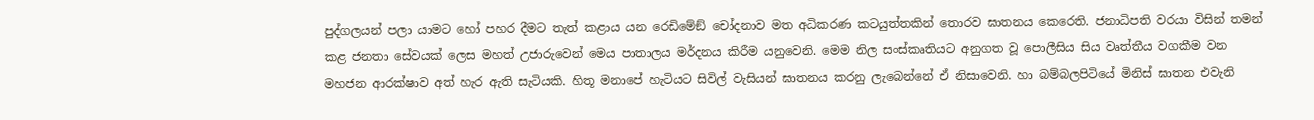පුද්ගලයන් පලා යාමට හෝ පහර දීමට තැත් කළාය යන රෙඩිමේඞ් චෝදනාව මත අධිකරණ කටයුත්තකින් තොරව ඝාතනය කෙරෙති. ජනාධිපති වරයා විසින් තමන් කළ ජනතා සේවයක් ලෙස මහත් උජාරුවෙන් මෙය පාතාලය මර්දනය කිරීම යනුවෙනි. මෙම නිල සංස්කෘතියට අනුගත වූ පොලීසිය සිය වෘත්තීය වගකීම වන මහජන ආරක්ෂාව අත් හැර ඇති සැටියකි. හිතූ මනාපේ හැටියට සිවිල් වැසියන් ඝාතනය කරනු ලැබෙන්නේ ඒ නිසාවෙනි. හා බම්බලපිටියේ මිනිස් ඝාතන එවැනි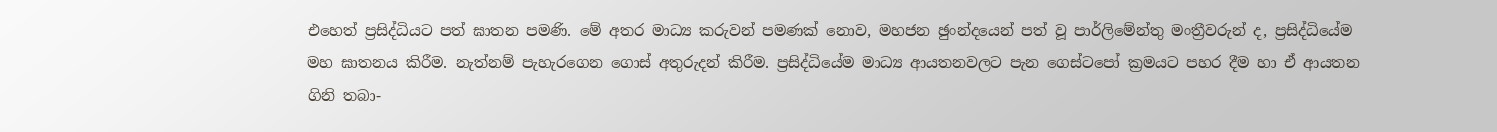එහෙත් ප්‍රසිද්ධියට පත් ඝාතන පමණි. මේ අතර මාධ්‍ය කරුවන් පමණක් නොව, මහජන ඡුංන්දයෙන් පත් වූ පාර්ලිමේන්තු මංත්‍රීවරුන් ද, ප්‍රසිද්ධියේම මහ ඝාතනය කිරීම. නැත්නම් පැහැරගෙන ගොස් අතුරුදන් කිරීම. ප්‍රසිද්ධියේම මාධ්‍ය ආයතනවලට පැන ගෙස්ටපෝ ක්‍රමයට පහර දීම හා ඒ ආයතන ගිනි තබා-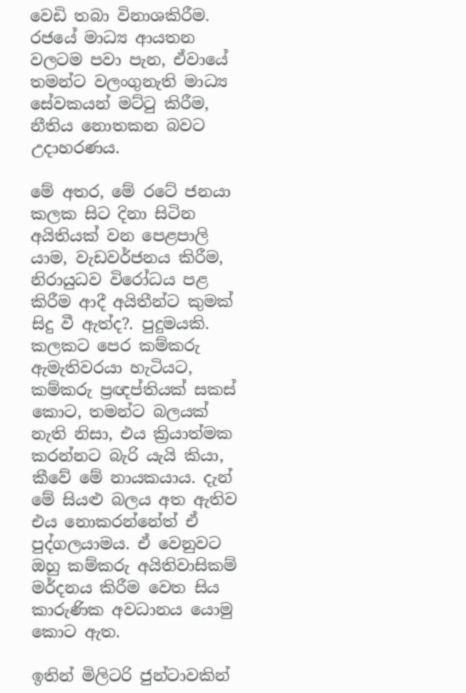වෙඩි තබා විනාශකිරීම. රජයේ මාධ්‍ය ආයතන වලටම පවා පැන, ඒවායේ තමන්ට වලංගුනැති මාධ්‍ය සේවකයන් මට්ටු කිරීම, නීතිය නොතකන බවට උදාහරණය.

මේ අතර, මේ රටේ ජනයා කලක සිට දිනා සිටින අයිතියක් වන පෙළපාලි යාම, වැඩවර්ජනය කිරීම, නිරායුධව විරෝධය පළ කිරීම ආදී අයිතීන්ට කුමක් සිදු වී ඇත්ද?. පුදුමයකි. කලකට පෙර කම්කරු ඇමැතිවරයා හැටියට, කම්කරු ප්‍රඥප්තියක් සකස් කොට, තමන්ට බලයක් නැති නිසා, එය ක්‍රියාත්මක කරන්නට බැරි යැයි කියා, කීවේ මේ නායකයාය. දැන් මේ සියළු බලය අත ඇතිව එය නොකරන්නේත් ඒ පුද්ගලයාමය. ඒ වෙනුවට ඔහු කම්කරු අයිතිවාසිකම් මර්දනය කිරීම වෙත සිය කාරුණික අවධානය යොමු කොට ඇත.

ඉතින් මිලිටරි ජුන්ටාවකින්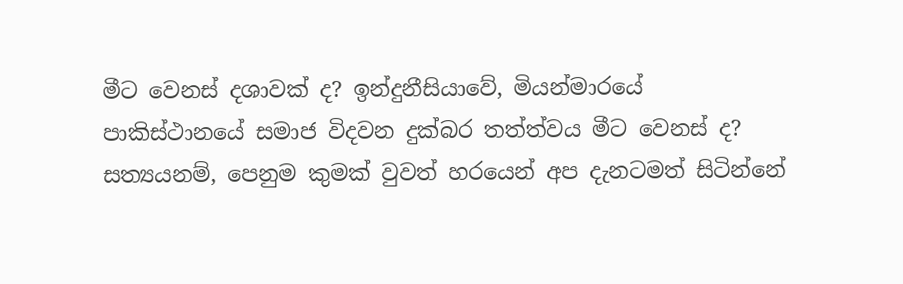මීට වෙනස් දශාවක් ද? ඉන්දුනීසියාවේ, මියන්මාරයේ පාකිස්ථානයේ සමාජ විදවන දුක්බර තත්ත්වය මීට වෙනස් ද? සත්‍යයනම්, පෙනුම කුමක් වුවත් හරයෙන් අප දැනටමත් සිටින්නේ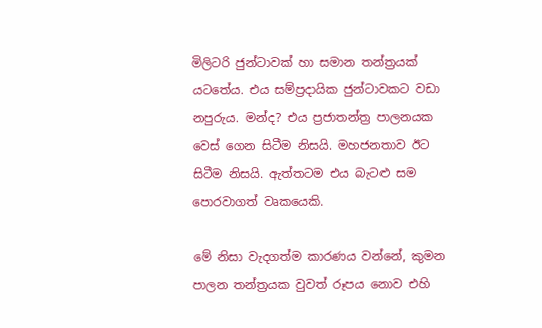මිලිටරි ජුන්ටාවක් හා සමාන තන්ත්‍රයක් යටතේය. එය සම්ප්‍රදායික ජුන්ටාවකට වඩා නපුරුය. මන්ද? එය ප්‍රජාතන්ත්‍ර පාලනයක වෙස් ගෙන සිටීම නිසයි. මහජනතාව ඊට සිටීම නිසයි. ඇත්තටම එය බැටළු සම පොරවාගත් වෘකයෙකි.

මේ නිසා වැදගත්ම කාරණය වන්නේ, කුමන පාලන තන්ත්‍රයක වුවත් රූපය නොව එහි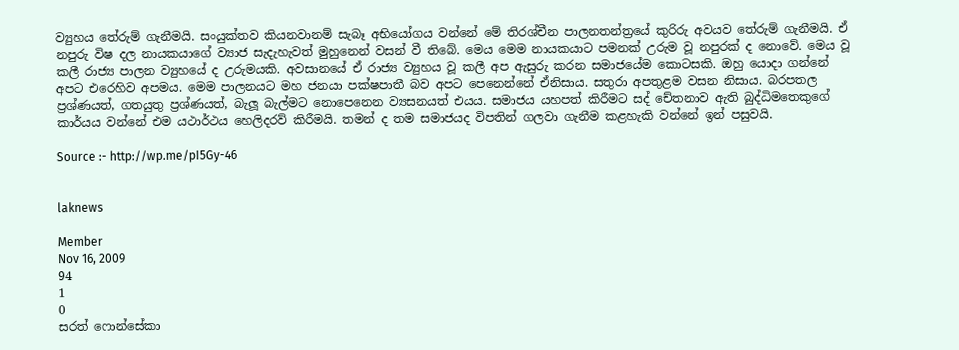ව්‍යුහය තේරුම් ගැනීමයි. සංයුක්තව කියනවානම් සැබෑ අභියෝගය වන්නේ මේ තිරශ්චීන පාලනතන්ත්‍රයේ කුරිරු අවයව තේරුම් ගැනීමයි. ඒ නපුරු විෂ දල නායකයාගේ ව්‍යාජ සැදැහැවත් මුහුනෙන් වසන් වී තිබේ. මෙය මෙම නායකයාට පමනක් උරුම වූ නපුරක් ද නොවේ. මෙය වූ කලී රාජ්‍ය පාලන ව්‍යුහයේ ද උරුමයකි. අවසානයේ ඒ රාජ්‍ය ව්‍යුහය වූ කලී අප ඇසුරු කරන සමාජයේම කොටසකි. ඔහු යොදා ගන්නේ අපට එරෙහිව අපමය. මෙම පාලනයට මහ ජනයා පක්ෂපාතී බව අපට පෙනෙන්නේ ඒනිසාය. සතුරා අපතුළම වසන නිසාය. බරපතල ප්‍රශ්ණයත්, ගතයුතු ප්‍රශ්ණයත්, බැලූ බැල්මට නොපෙනෙන ව්‍යසනයත් එයය. සමාජය යහපත් කිරීමට සද් චේතනාව ඇති බුද්ධිමතෙකුගේ කාර්යය වන්නේ එම යථාර්ථය හෙලිදරව් කිරීමයි. තමන් ද තම සමාජයද විපතින් ගලවා ගැනීම කළහැකි වන්නේ ඉන් පසුවයි.

Source :- http://wp.me/pI5Gy-46


laknews

Member
Nov 16, 2009
94
1
0
සරත් ෆොන්සේකා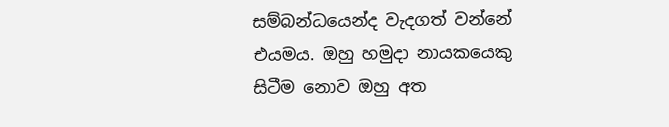සම්බන්ධයෙන්ද වැදගත් වන්නේ එයමය. ඔහු හමුදා නායකයෙකු සිටීම නොව ඔහු අත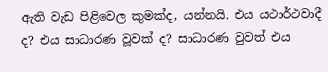ඇති වැඩ පිළිවෙල කුමක්ද, යන්නයි. එය යථාර්ථවාදී ද? එය සාධාරණ වූවක් ද? සාධාරණ වුවත් එය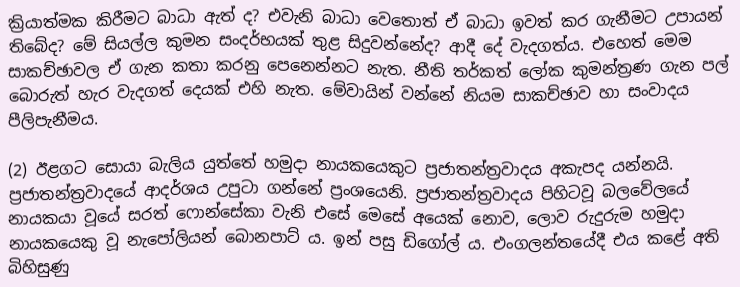ක්‍රියාත්මක කිරීමට බාධා ඇත් ද? එවැනි බාධා වෙතොත් ඒ බාධා ඉවත් කර ගැනීමට උපායන් තිබේද? මේ සියල්ල කුමන සංදර්භයක් තුළ සිදුවන්නේද? ආදී දේ වැදගත්ය. එහෙත් මෙම සාකච්ඡාවල ඒ ගැන කතා කරනු පෙනෙන්නට නැත. නීති තර්කත් ලෝක කුමන්ත්‍රණ ගැන පල් බොරුත් හැර වැදගත් දෙයක් එහි නැත. මේවායින් වන්නේ නියම සාකච්ඡාව හා සංවාදය පීලිපැනීමය.

(2) ඊළගට සොයා බැලිය යුත්තේ හමුදා නායකයෙකුට ප්‍රජාතන්ත්‍රවාදය අකැපද යන්නයි. ප්‍රජාතන්ත්‍රවාදයේ ආදර්ශය උපුටා ගන්නේ ප්‍රංශයෙනි. ප්‍රජාතන්ත්‍රවාදය පිහිටවූ බලවේලයේ නායකයා වූයේ සරත් ෆොන්සේකා වැනි එසේ මෙසේ අයෙක් නොව, ලොව රුදුරුම හමුදා නායකයෙකු වූ නැපෝලියන් බොනපාට් ය. ඉන් පසු ඩිගෝල් ය. එංගලන්තයේදී එය කළේ අති බිහිසුණු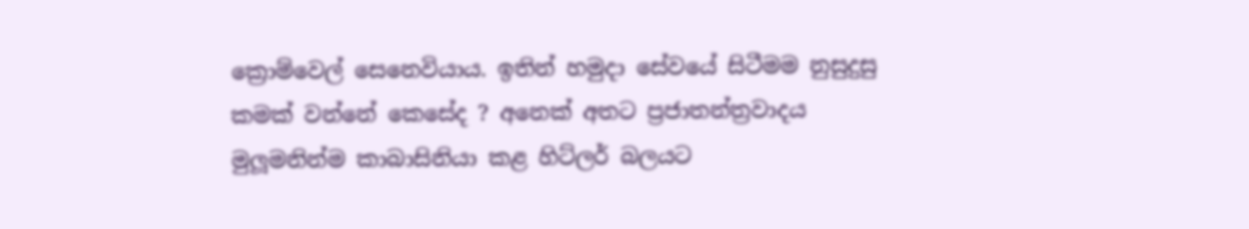ක්‍රොම්වෙල් සෙනෙවියාය. ඉතින් හමුදා සේවයේ සිටීමම නුසුදුසු කමක් වන්නේ කෙසේද ? අනෙක් අතට ප්‍රජාතන්ත්‍රවාදය මුලූමනින්ම කාබාසිනියා කළ හිට්ලර් බලයට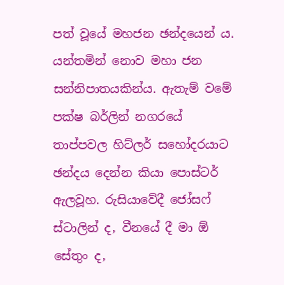පත් වූයේ මහජන ඡන්දයෙන් ය. යන්තමින් නොව මහා ජන සන්නිපාතයකින්ය. ඇතැම් වමේ පක්ෂ බර්ලින් නගරයේ තාප්පවල හිට්ලර් සහෝදරයාට ඡන්දය දෙන්න කියා පොස්ටර් ඇලවූහ. රුසියාවේදී ජෝසෆ් ස්ටාලින් ද, වීනයේ දී මා ඕ සේතුං ද,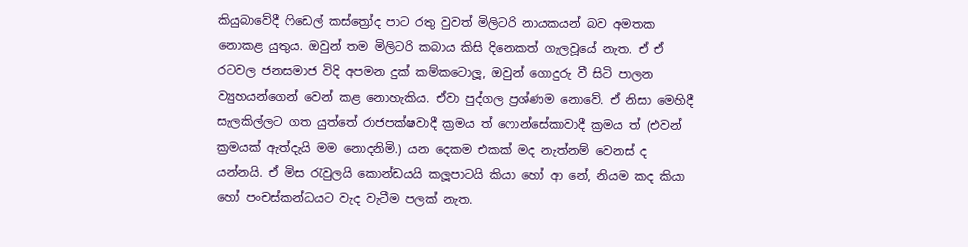කියුබාවේදී ෆිඩෙල් කස්ත්‍රෝද පාට රතු වුවත් මිලිටරි නායකයන් බව අමතක නොකළ යුතුය. ඔවුන් තම මිලිටරි කබාය කිසි දිනෙකත් ගැලවූයේ නැත. ඒ ඒ රටවල ජනසමාජ විදි අපමන දුක් කම්කටොලූ, ඔවුන් ගොදුරු වී සිටි පාලන ව්‍යුහයන්ගෙන් වෙන් කළ නොහැකිය. ඒවා පුද්ගල ප්‍රශ්ණම නොවේ. ඒ නිසා මෙහිදී සැලකිල්ලට ගත යුත්තේ රාජපක්ෂවාදී ක්‍රමය ත් ෆොන්සේකාවාදී ක්‍රමය ත් (එවන් ක්‍රමයක් ඇත්දැයි මම නොදනිමි.) යන දෙකම එකක් මද නැත්නම් වෙනස් ද යන්නයි. ඒ මිස රැවුලයි කොන්ඩයයි කලූපාටයි කියා හෝ ආ නේ, නියම කද කියා හෝ පංචස්කන්ධයට වැද වැටීම පලක් නැත.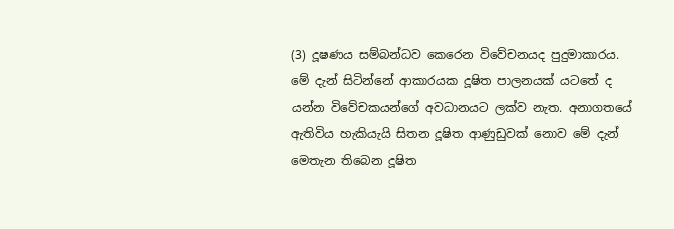(3) දූෂණය සම්බන්ධව කෙරෙන විවේචනයද පුදුමාකාරය. මේ දැන් සිටින්නේ ආකාරයක දූෂිත පාලනයක් යටතේ ද යන්න විවේචකයන්ගේ අවධානයට ලක්ව නැත. අනාගතයේ ඇතිවිය හැකියැයි සිතන දූෂිත ආණුඩුවක් නොව මේ දැන් මෙතැන තිබෙන දූෂිත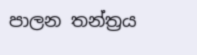පාලන තන්ත්‍රය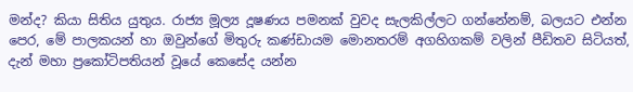මන්ද? කියා සිතිය යුතුය. රාජ්‍ය මූල්‍ය දූෂණය පමනක් වුවද සැලකිල්ලට ගන්නේනම්, බලයට එන්න පෙර, මේ පාලකයන් හා ඔවුන්ගේ මිතුරු කණ්ඩායම මොනතරම් අගහිගකම් වලින් පීඩිතව සිටියත්, දැන් මහා ප්‍රකෝටිපතියන් වූයේ කෙසේද යන්න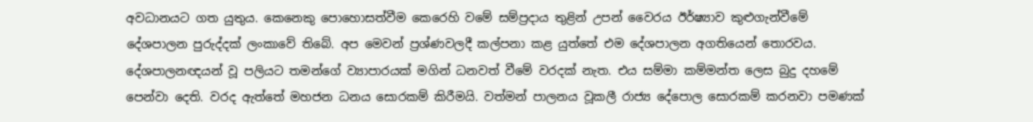අවධානයට ගත යුතුය. කෙනෙකු පොහොසත්වීම කෙරෙහි වමේ සම්ප්‍රදාය තුළින් උපන් වෛරය ඊර්ෂ්‍යාව කුළුගැන්වීමේ දේශපාලන පුරුද්දක් ලංකාවේ තිබේ. අප මෙවන් ප්‍රශ්ණවලදී කල්පනා කළ යුත්තේ එම දේශපාලන අගතියෙන් තොරවය. දේශපාලනඥයන් වූ පලියට තමන්ගේ ව්‍යාපාරයක් මගින් ධනවත් වීමේ වරදක් නැත. එය සම්මා කම්මන්ත ලෙස බුදු දහමේ පෙන්වා දෙති. වරද ඇත්තේ මහජන ධනය සොරකම් කිරීමයි. වත්මන් පාලනය වූකලී රාජ්‍ය දේපොල සොරකම් කරනවා පමණක්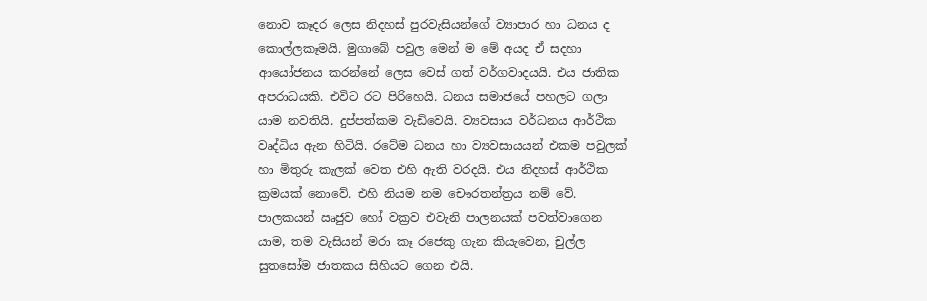නොව කෑදර ලෙස නිදහස් පුරවැසියන්ගේ ව්‍යාපාර හා ධනය ද කොල්ලකෑමයි. මුගාබේ පවුල මෙන් ම මේ අයද ඒ සදහා ආයෝජනය කරන්නේ ලෙස වෙස් ගත් වර්ගවාදයයි. එය ජාතික අපරාධයකි. එවිට රට පිරිහෙයි. ධනය සමාජයේ පහලට ගලා යාම නවතියි. දුප්පත්කම වැඩිවෙයි. ව්‍යවසාය වර්ධනය ආර්ථික වෘද්ධිය ඇන හිටියි. රටේම ධනය හා ව්‍යවසායයන් එකම පවුලක් හා මිතුරු කැලක් වෙත එහි ඇති වරදයි. එය නිදහස් ආර්ථික ක්‍රමයක් නොවේ. එහි නියම නම චෞරතන්ත්‍රය නම් වේ. පාලකයන් ඍජුව හෝ වක්‍රව එවැනි පාලනයක් පවත්වාගෙන යාම, තම වැසියන් මරා කෑ රජෙකු ගැන කියැවෙන, චුල්ල සුතසෝම ජාතකය සිහියට ගෙන එයි.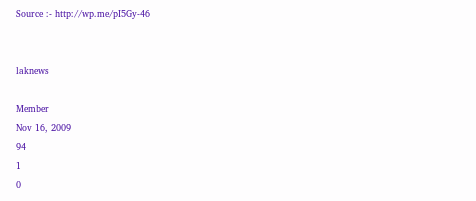Source :- http://wp.me/pI5Gy-46


laknews

Member
Nov 16, 2009
94
1
0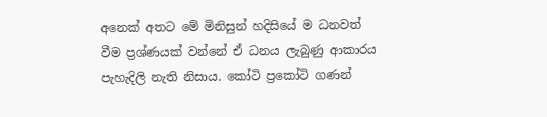අනෙක් අතට මේ මිනිසුන් හදිසියේ ම ධනවත් වීම ප්‍රශ්ණයක් වන්නේ ඒ ධනය ලැබුණු ආකාරය පැහැදිලි නැති නිසාය. කෝටි ප්‍රකෝටි ගණන්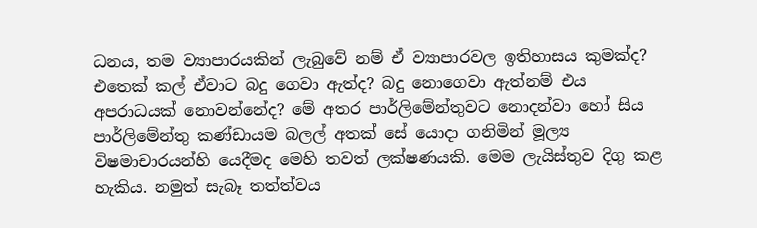ධනය, තම ව්‍යාපාරයකින් ලැබුවේ නම් ඒ ව්‍යාපාරවල ඉතිහාසය කුමක්ද? එතෙක් කල් ඒවාට බදු ගෙවා ඇත්ද? බදු නොගෙවා ඇත්නම් එය අපරාධයක් නොවන්නේද? මේ අතර පාර්ලිමේන්තුවට නොදන්වා හෝ සිය පාර්ලිමේන්තු කණ්ඩායම බලල් අතක් සේ යොදා ගනිමින් මූල්‍ය විෂමාචාරයන්හි යෙදීමද මෙහි තවත් ලක්ෂණයකි. මෙම ලැයිස්තුව දිගු කළ හැකිය. නමුත් සැබෑ තත්ත්වය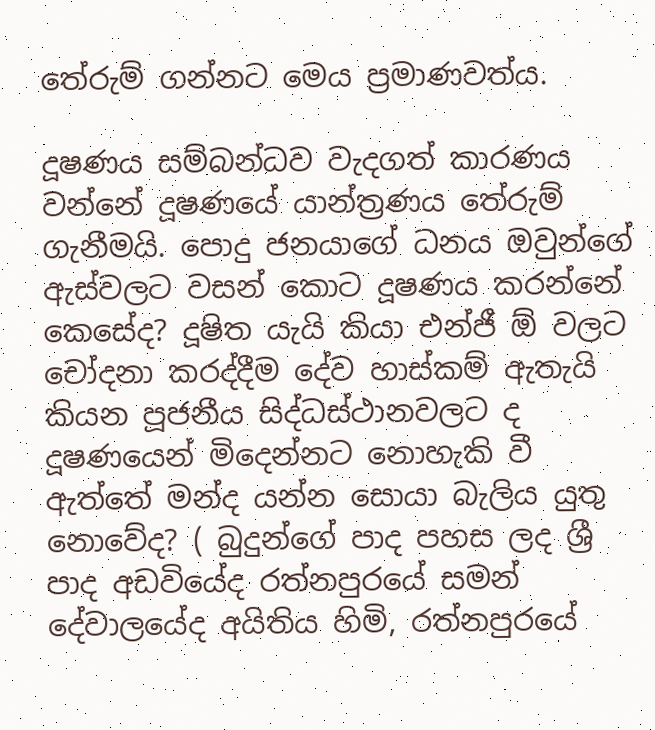තේරුම් ගන්නට මෙය ප්‍රමාණවත්ය.

දූෂණය සම්බන්ධව වැදගත් කාරණය වන්නේ දූෂණයේ යාන්ත්‍රණය තේරුම් ගැනීමයි. පොදු ජනයාගේ ධනය ඔවුන්ගේ ඇස්වලට වසන් කොට දූෂණය කරන්නේ කෙසේද? දූෂිත යැයි කියා එන්ජී ඕ වලට චෝදනා කරද්දීම දේව හාස්කම් ඇතැයි කියන පූජනීය සිද්ධස්ථානවලට ද දූෂණයෙන් මිදෙන්නට නොහැකි වී ඇත්තේ මන්ද යන්න සොයා බැලිය යුතු නොවේද? ( බුදුන්ගේ පාද පහස ලද ශ්‍රී පාද අඩවියේද රත්නපුරයේ සමන් දේවාලයේද අයිතිය හිමි, රත්නපුරයේ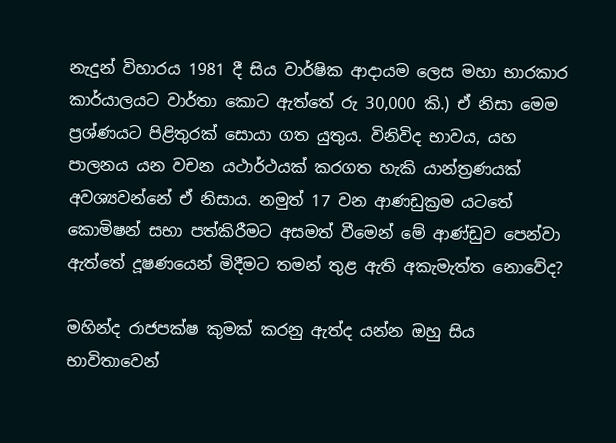නැදුන් විහාරය 1981 දී සිය වාර්ෂික ආදායම ලෙස මහා භාරකාර කාර්යාලයට වාර්තා කොට ඇත්තේ රු 30,000 කි.) ඒ නිසා මෙම ප්‍රශ්ණයට පිළිතුරක් සොයා ගත යුතුය. විනිවිද භාවය, යහ පාලනය යන වචන යථාර්ථයක් කරගත හැකි යාන්ත්‍රණයක් අවශ්‍යවන්නේ ඒ නිසාය. නමුත් 17 වන ආණඩුක්‍රම යටතේ කොමිෂන් සභා පත්කිරීමට අසමත් වීමෙන් මේ ආණ්ඩුව පෙන්වා ඇත්තේ දූෂණයෙන් මිදීමට තමන් තුළ ඇති අකැමැත්ත නොවේද?

මහින්ද රාජපක්ෂ කුමක් කරනු ඇත්ද යන්න ඔහු සිය භාවිතාවෙන්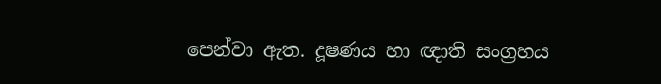පෙන්වා ඇත. දූෂණය හා ඥාති සංග්‍රහය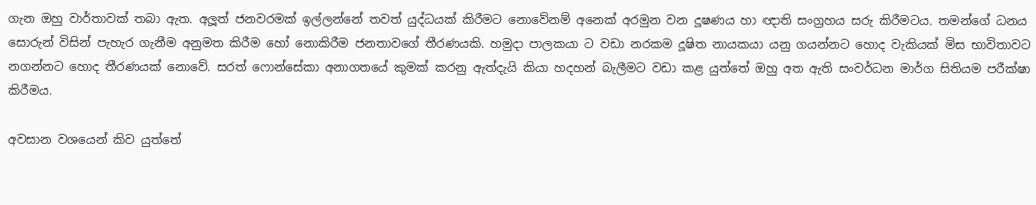ගැන ඔහු වාර්තාවක් තබා ඇත. අලූත් ජනවරමක් ඉල්ලන්නේ තවත් යුද්ධයක් කිරීමට නොවේනම් අනෙක් අරමුන වන දූෂණය හා ඥාති සංග්‍රහය සරු කිරීමටය. තමන්ගේ ධනය සොරුන් විසින් පැහැර ගැනීම අනුමත කිරීම හෝ නොකිරීම ජනතාවගේ තීරණයකි. හමුදා පාලකයා ට වඩා නරකම දූෂිත නායකයා යනු ගයන්නට හොද වැකියක් මිස භාවිතාවට නගන්නට හොද තීරණයක් නොවේ. සරත් ෆොන්සේකා අනාගතයේ කුමක් කරනු ඇත්දැයි කියා හදහන් බැලීමට වඩා කළ යුත්තේ ඔහු අත ඇති සංවර්ධන මාර්ග සිතියම පරීක්ෂා කිරීමය.

අවසාන වශයෙන් කිව යුත්තේ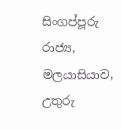සිංගප්පූරු රාජ්‍ය, මලයාසියාව, උතුරු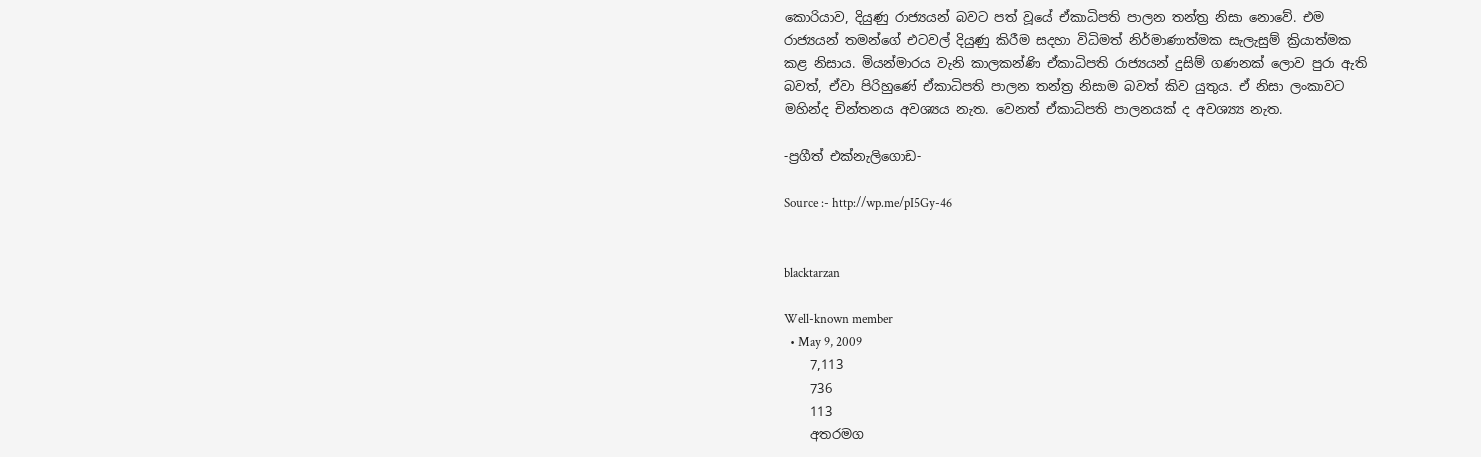කොරියාව, දියුණු රාජ්‍යයන් බවට පත් වූයේ ඒකාධිපති පාලන තන්ත්‍ර නිසා නොවේ. එම රාජ්‍යයන් තමන්ගේ එටවල් දියුණු කිරීම සදහා විධිමත් නිර්මාණාත්මක සැලැසුම් ක්‍රියාත්මක කළ නිසාය. මියන්මාරය වැනි කාලකන්ණි ඒකාධිපති රාජ්‍යයන් දුසිම් ගණනක් ලොව පුරා ඇති බවත්, ඒවා පිරිහුණේ ඒකාධිපති පාලන තන්ත්‍ර නිසාම බවත් කිව යුතුය. ඒ නිසා ලංකාවට මහින්ද චින්තනය අවශ්‍යය නැත. වෙනත් ඒකාධිපති පාලනයක් ද අවශ්‍ය්‍ය නැත.

-ප්‍රගීත් එක්නැලිගොඩ-

Source :- http://wp.me/pI5Gy-46


blacktarzan

Well-known member
  • May 9, 2009
    7,113
    736
    113
    අතරමග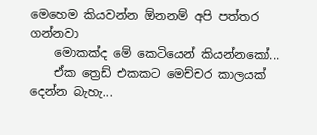මෙහෙම කියවන්න ඕනනම් අපි පත්තර ගන්නවා
    මොකක්ද මේ කෙටියෙන් කියන්නකෝ...
    ඒක ත්‍රෙඩ් එකකට මෙච්චර කාලයක් දෙන්න බැහැ...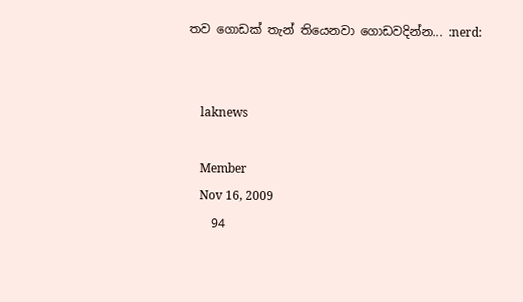තව ගොඩක් තැන් තියෙනවා ගොඩවදින්න... :nerd:


    laknews

    Member
    Nov 16, 2009
    94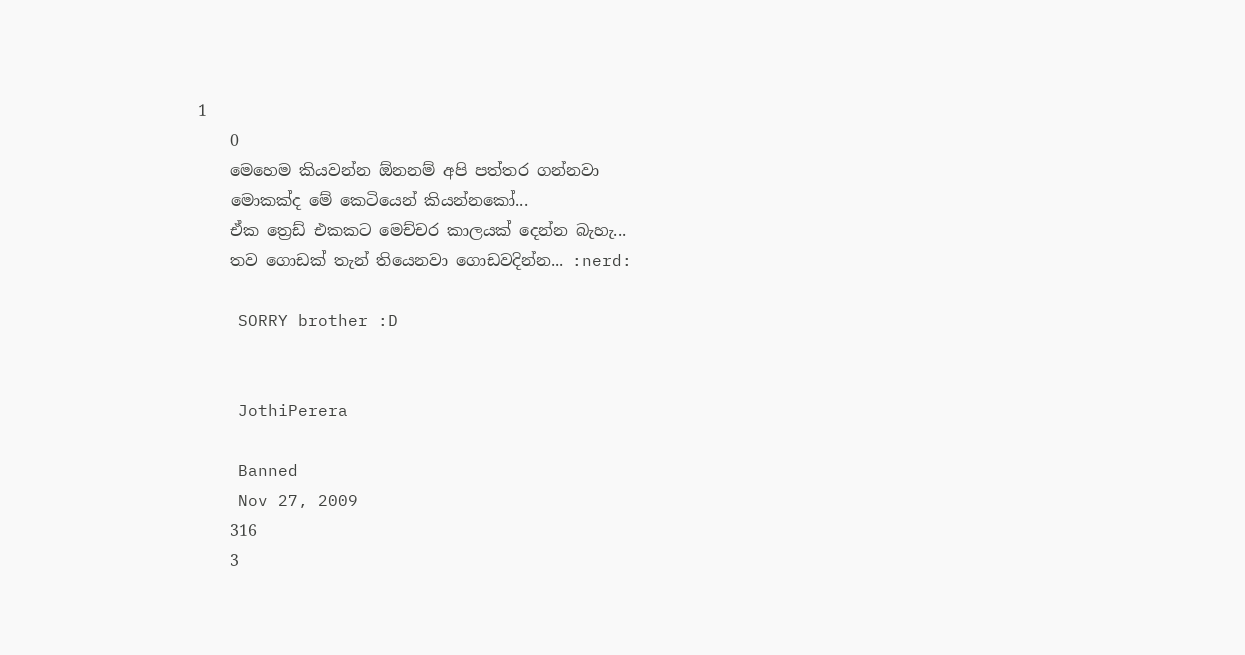1
    0
    මෙහෙම කියවන්න ඕනනම් අපි පත්තර ගන්නවා
    මොකක්ද මේ කෙටියෙන් කියන්නකෝ...
    ඒක ත්‍රෙඩ් එකකට මෙච්චර කාලයක් දෙන්න බැහැ...
    තව ගොඩක් තැන් තියෙනවා ගොඩවදින්න... :nerd:

    SORRY brother :D


    JothiPerera

    Banned
    Nov 27, 2009
    316
    3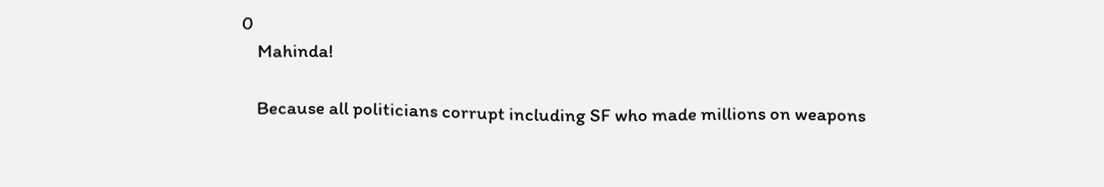0
    Mahinda!

    Because all politicians corrupt including SF who made millions on weapons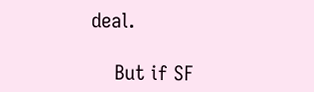deal.

    But if SF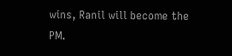wins, Ranil will become the PM.